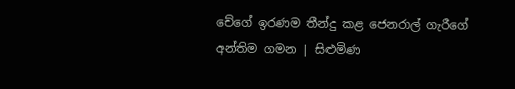චේගේ ඉරණම තීන්දු කළ ජෙනරාල් ගැරීගේ අන්තිම ගමන | සිළුමිණ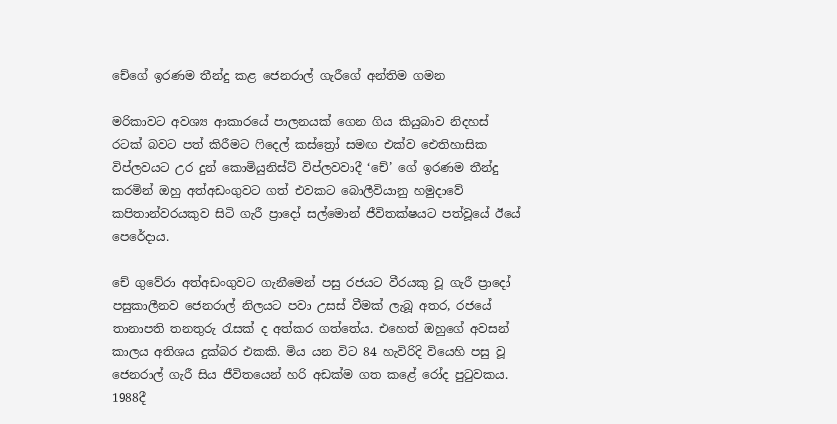චේගේ ඉරණම තීන්දු කළ ජෙනරාල් ගැරීගේ අන්තිම ගමන

මරිකාවට අවශ්‍ය ආකාරයේ පාලනයක් ගෙන ගිය කියුබාව නිදහස් රටක් බවට පත් කිරීමට ෆිදෙල් කස්ත්‍රෝ සමඟ එක්ව ඓතිහාසික විප්ලවයට උර දුන් කොමියුනිස්ට් විප්ලවවාදී ‘චේ’ ගේ ඉරණම තීන්දු කරමින් ඔහු අත්අඩංගුවට ගත් එවකට බොලීවියානු හමුදාවේ කපිතාන්වරයකුව සිටි ගැරී ප්‍රාදෝ සල්මොන් ජීවිතක්ෂයට පත්වූයේ ඊයේ පෙරේදාය.

චේ ගුවේරා අත්අඩංගුවට ගැනීමෙන් පසු රජයට වීරයකු වූ ගැරී ප්‍රාදෝ පසුකාලීනව ජෙනරාල් නිලයට පවා උසස් වීමක් ලැබූ අතර, රජයේ තානාපති තනතුරු රැසක් ද අත්කර ගත්තේය. එහෙත් ඔහුගේ අවසන් කාලය අතිශය දුක්බර එකකි. මිය යන විට 84 හැවිරිදි වියෙහි පසු වූ ජෙනරාල් ගැරී සිය ජීවිතයෙන් හරි අඩක්ම ගත කළේ රෝද පුටුවකය. 1988දී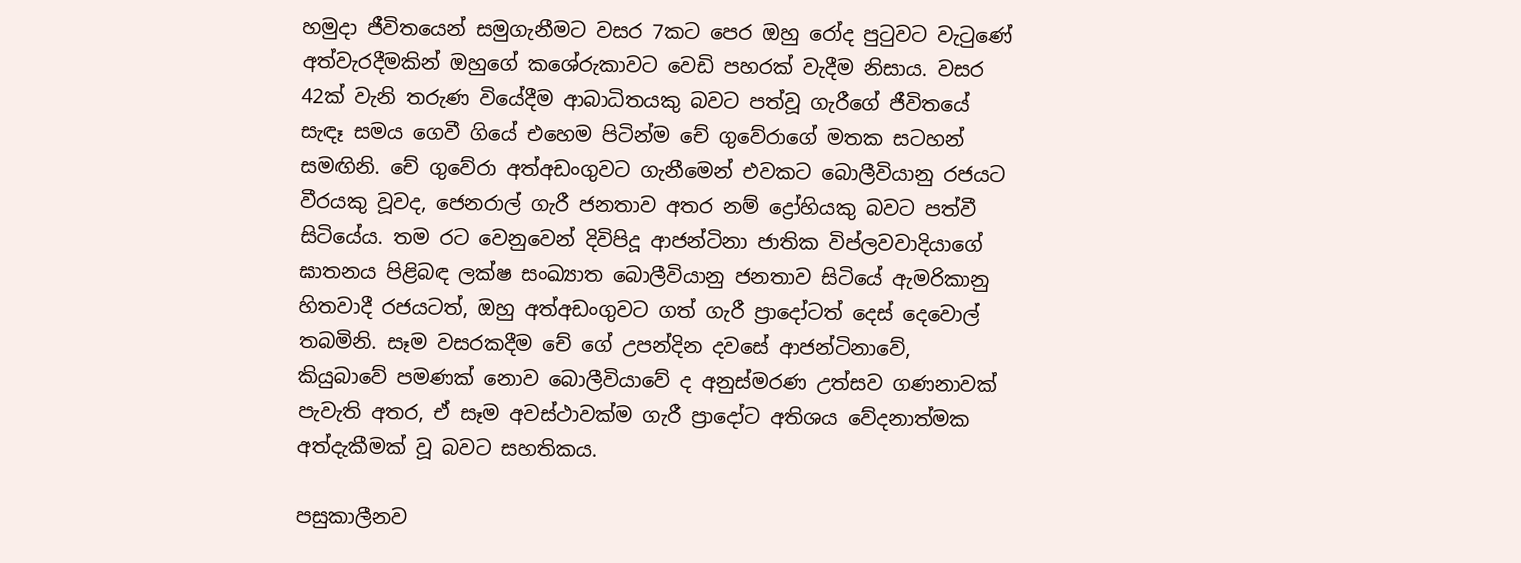හමුදා ජීවිතයෙන් සමුගැනීමට වසර 7කට පෙර ඔහු රෝද පුටුවට වැටුණේ අත්වැරදීමකින් ඔහුගේ කශේරුකාවට වෙඩි පහරක් වැදීම නිසාය. වසර 42ක් වැනි තරුණ වියේදීම ආබාධිතයකු බවට පත්වූ ගැරීගේ ජීවිතයේ සැඳෑ සමය ගෙවී ගියේ එහෙම පිටින්ම චේ ගුවේරාගේ මතක සටහන් සමඟිනි. චේ ගුවේරා අත්අඩංගුවට ගැනීමෙන් එවකට බොලීවියානු රජයට වීරයකු වූවද, ජෙනරාල් ගැරී ජනතාව අතර නම් ද්‍රෝහියකු බවට පත්වී සිටියේය. තම රට වෙනුවෙන් දිවිපිදූ ආජන්ටිනා ජාතික විප්ලවවාදියාගේ ඝාතනය පිළිබඳ ලක්ෂ සංඛ්‍යාත බොලීවියානු ජනතාව සිටියේ ඇමරිකානු හිතවාදී රජයටත්, ඔහු අත්අඩංගුවට ගත් ගැරී ප්‍රාදෝටත් දෙස් දෙවොල් තබමිනි. සෑම වසරකදීම චේ ගේ උපන්දින දවසේ ආජන්ටිනාවේ, කියුබාවේ පමණක් නොව බොලීවියාවේ ද අනුස්මරණ උත්සව ගණනාවක් පැවැති අතර, ඒ සෑම අවස්ථාවක්ම ගැරී ප්‍රාදෝට අතිශය වේදනාත්මක අත්දැකීමක් වූ බවට සහතිකය.

පසුකාලීනව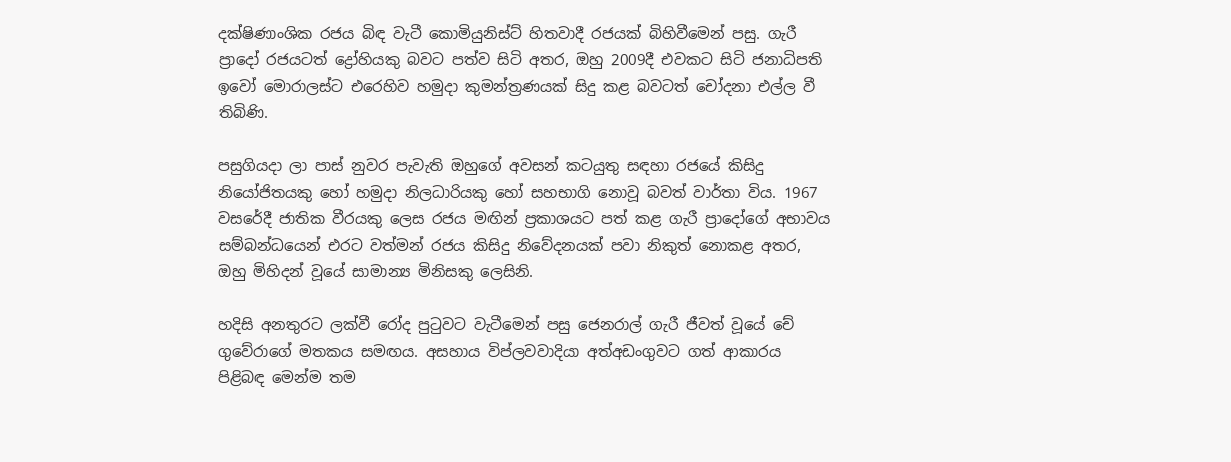දක්ෂිණාංශික රජය බිඳ වැටී කොමියුනිස්ට් හිතවාදී රජයක් බිහිවීමෙන් පසු. ගැරී ප්‍රාදෝ රජයටත් ද්‍රෝහියකු බවට පත්ව සිටි අතර, ඔහු 2009දී එවකට සිටි ජනාධිපති ඉවෝ මොරාලස්ට එරෙහිව හමුදා කුමන්ත්‍රණයක් සිදු කළ බවටත් චෝදනා එල්ල වී තිබිණි.

පසුගියදා ලා පාස් නුවර පැවැති ඔහුගේ අවසන් කටයුතු සඳහා රජයේ කිසිදු නියෝජිතයකු හෝ හමුදා නිලධාරියකු හෝ සහභාගි නොවූ බවත් වාර්තා විය. 1967 වසරේදී ජාතික වීරයකු ලෙස රජය මඟින් ප්‍රකාශයට පත් කළ ගැරී ප්‍රාදෝගේ අභාවය සම්බන්ධයෙන් එරට වත්මන් රජය කිසිදු නිවේදනයක් පවා නිකුත් නොකළ අතර, ඔහු මිහිදන් වූයේ සාමාන්‍ය මිනිසකු ලෙසිනි.

හදිසි අනතුරට ලක්වී රෝද පුටුවට වැටීමෙන් පසු ජෙනරාල් ගැරී ජීවත් වූයේ චේ ගුවේරාගේ මතකය සමඟය. අසහාය විප්ලවවාදියා අත්අඩංගුවට ගත් ආකාරය පිළිබඳ මෙන්ම තම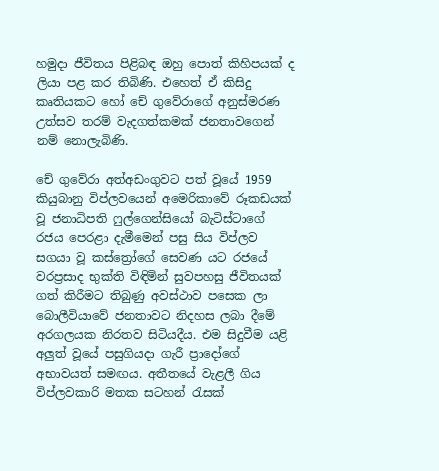හමුදා ජීවිතය පිළිබඳ ඔහු පොත් කිහිපයක් ද ලියා පළ කර තිබිණි. එහෙත් ඒ කිසිදු කෘතියකට හෝ චේ ගුවේරාගේ අනුස්මරණ උත්සව තරම් වැදගත්කමක් ජනතාවගෙන් නම් නොලැබිණි.

චේ ගුවේරා අත්අඩංගුවට පත් වූයේ 1959 කියුබානු විප්ලවයෙන් අමෙරිකාවේ රූකඩයක් වූ ජනාධිපති ෆුල්ගෙන්සියෝ බැටිස්ටාගේ රජය පෙරළා දැමීමෙන් පසු සිය විප්ලව සගයා වූ කස්ත්‍රෝගේ සෙවණ යට රජයේ වරප්‍රසාද භුක්ති විඳිමින් සුවපහසු ජීවිතයක් ගත් කිරීමට තිබුණු අවස්ථාව පසෙක ලා බොලීවියාවේ ජනතාවට නිදහස ලබා දීමේ අරගලයක නිරතව සිටියදීය. එම සිදුවීම යළි අලුත් වූයේ පසුගියදා ගැරී ප්‍රාදෝගේ අභාවයත් සමඟය. අතීතයේ වැළලී ගිය විප්ලවකාරි මතක සටහන් රැසක්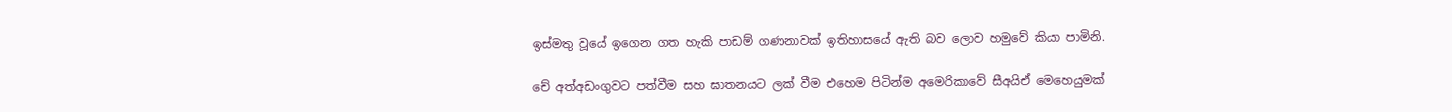ඉස්මතු වූයේ ඉගෙන ගත හැකි පාඩම් ගණනාවක් ඉතිහාසයේ ඇති බව ලොව හමුවේ කියා පාමිනි.

චේ අත්අඩංගුවට පත්වීම සහ ඝාතනයට ලක් වීම එහෙම පිටින්ම අමෙරිකාවේ සීඅයිඒ මෙහෙයුමක්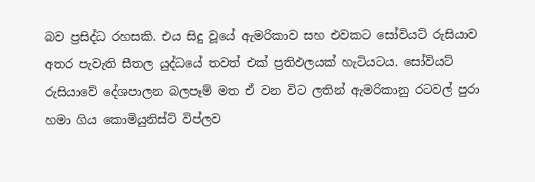බව ප්‍රසිද්ධ රහසකි. එය සිදු වූයේ ඇමරිකාව සහ එවකට සෝවියට් රුසියාව අතර පැවැති සීතල යුද්ධයේ තවත් එක් ප්‍රතිඵලයක් හැටියටය. සෝවියට් රුසියාවේ දේශපාලන බලපෑම් මත ඒ වන විට ලතින් ඇමරිකානු රටවල් පුරා හමා ගිය කොමියුනිස්ට් විප්ලව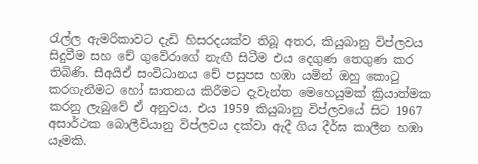රැල්ල ඇමරිකාවට දැඩි හිසරදයක්ව තිබූ අතර, කියුබානු විප්ලවය සිදුවීම සහ චේ ගුවේරාගේ නැඟී සිටීම එය දෙගුණ තෙගුණ කර තිබිණි. සීඅයිඒ සංවිධානය චේ පසුපස හඹා යමින් ඔහු කොටු කරගැනීමට හෝ ඝාතනය කිරීමට දැවැන්ත මෙහෙයුමක් ක්‍රියාත්මක කරනු ලැබුවේ ඒ අනුවය. එය 1959 කියුබානු විප්ලවයේ සිට 1967 අසාර්ථක බොලීවියානු විප්ලවය දක්වා ඇදී ගිය දීර්ඝ කාලීන හඹා යෑමකි.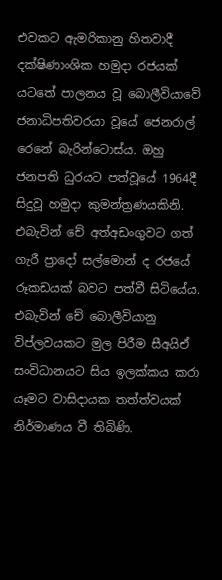එවකට ඇමරිකානු හිතවාදී දක්ෂිණාංශික හමුදා රජයක් යටතේ පාලනය වූ බොලීවියාවේ ජනාධිපතිවරයා වූයේ ජෙනරාල් රෙනේ බැරින්ටොස්ය. ඔහු ජනපති ධුරයට පත්වූයේ 1964දී සිදුවූ හමුදා කුමන්ත්‍රණයකිනි. එබැවින් චේ අත්අඩංගුවට ගත් ගැරී ප්‍රාදෝ සල්මොන් ද රජයේ රූකඩයක් බවට පත්වී සිටියේය. එබැවින් චේ බොලීවියානු විප්ලවයකට මුල පිරීම සීඅයිඒ සංවිධානයට සිය ඉලක්කය කරා යෑමට වාසිදායක තත්ත්වයක් නිර්මාණය වී තිබිණි.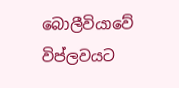බොලීවියාවේ විප්ලවයට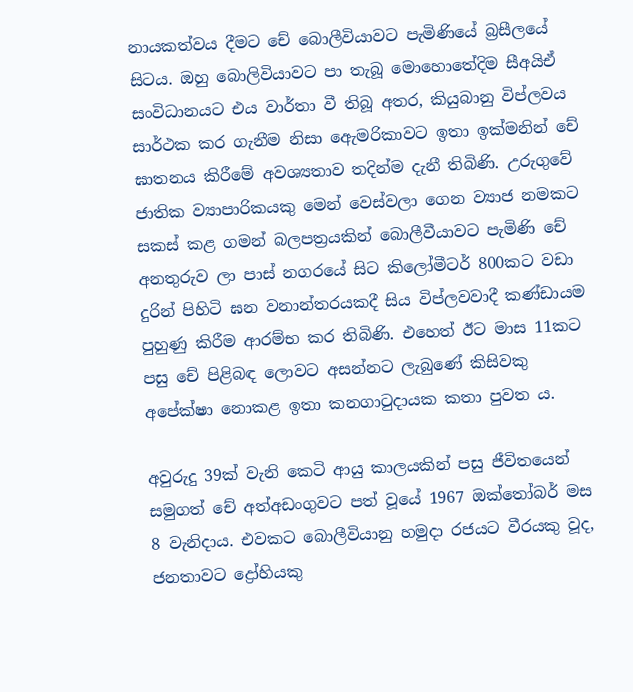නායකත්වය දීමට චේ බොලීවියාවට පැමිණියේ බ්‍රසීලයේ සිටය. ඔහු බොලිවියාවට පා තැබූ මොහොතේදිම සීඅයිඒ සංවිධානයට එය වාර්තා වී තිබූ අතර, කියුබානු විප්ලවය සාර්ථක කර ගැනීම නිසා ඇ‍ෙමරිකාවට ඉතා ඉක්මනින් චේ ඝාතනය කිරීමේ අවශ්‍යතාව තදින්ම දැනී තිබිණි. උරුගුවේ ජාතික ව්‍යාපාරිකයකු මෙන් වෙස්වලා ගෙන ව්‍යාජ නමකට සකස් කළ ගමන් බලපත්‍රයකින් බොලීවීයාවට පැමිණි චේ අනතුරුව ලා පාස් නගරයේ සිට කිලෝමීටර් 800කට වඩා දුරින් පිහිටි ඝන වනාන්තරයකදී සිය විප්ලවවාදී කණ්ඩායම පුහුණු කිරීම ආරම්භ කර තිබිණි. එහෙත් ඊට මාස 11කට පසු චේ පිළිබඳ ලොවට අසන්නට ලැබුණේ කිසිවකු අපේක්ෂා නොකළ ඉතා කනගාටුදායක කතා පුවත ය.

අවුරුදු 39ක් වැනි කෙටි ආයු කාලයකින් පසු ජීවිතයෙන් සමුගත් චේ අත්අඩංගුවට පත් වූයේ 1967 ඔක්තෝබර් මස 8 වැනිදාය. එවකට බොලීවියානු හමුදා රජයට වීරයකු වූද, ජනතාවට ද්‍රෝහියකු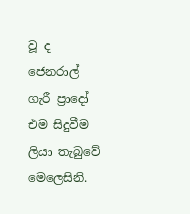වූ ද ජෙනරාල් ගැරී ප්‍රාදෝ එම සිදුවීම ලියා තැබුවේ මෙලෙසිනි.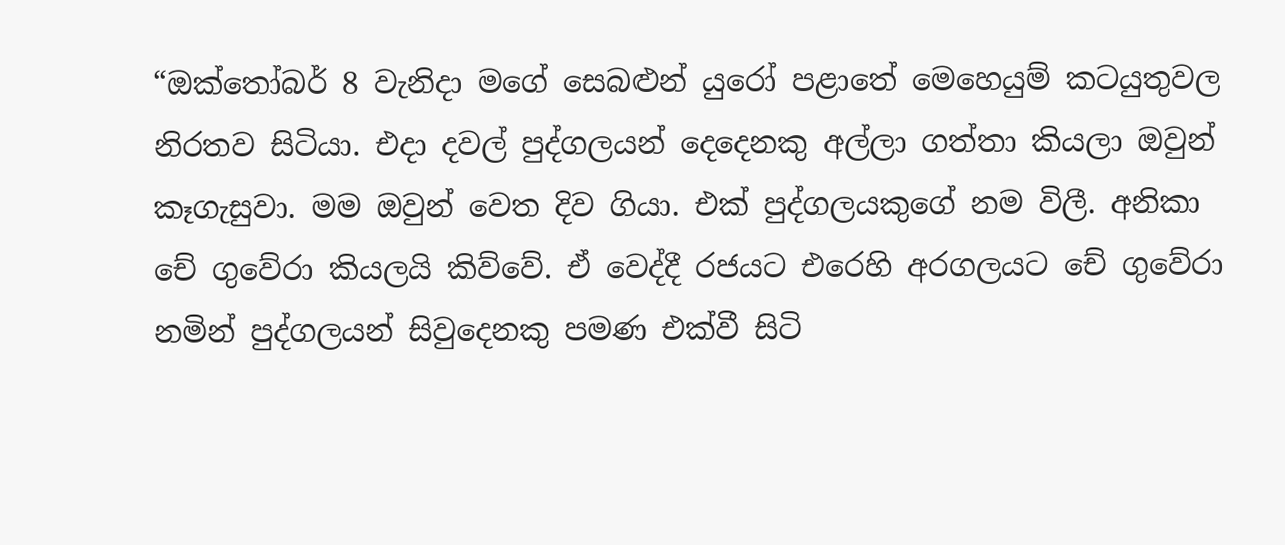“ඔක්තෝබර් 8 වැනිදා මගේ සෙබළුන් යුරෝ පළාතේ මෙහෙයුම් කටයුතුවල නිරතව සිටියා. එදා දවල් පුද්ගලයන් දෙදෙනකු අල්ලා ගත්තා කියලා ඔවුන් කෑගැසුවා. මම ඔවුන් වෙත දිව ගියා. එක් පුද්ගලයකුගේ නම විලී. අනිකා චේ ගුවේරා කියලයි කිව්වේ. ඒ වෙද්දී රජයට එරෙහි අරගලයට චේ ගුවේරා නමින් පුද්ගලයන් සිවුදෙනකු පමණ එක්වී සිටි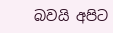බවයි අපිට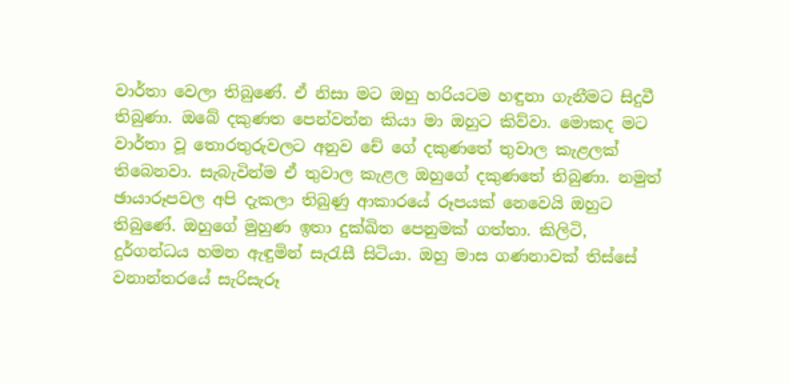වාර්තා වෙලා තිබුණේ. ඒ නිසා මට ඔහු හරියටම හඳුනා ගැනීමට සිදුවී තිබුණා. ඔබේ දකුණත පෙන්වන්න කියා මා ඔහුට කිව්වා. මොකද මට වාර්තා වූ තොරතුරුවලට අනුව චේ ගේ දකුණතේ තුවාල කැළලක් තිබෙනවා. සැබැවින්ම ඒ තුවාල කැළල ඔහුගේ දකුණතේ තිබුණා. නමුත් ඡායාරූපවල අපි දැකලා තිබුණු ආකාරයේ රූපයක් නෙවෙයි ඔහුට තිබුණේ. ඔහුගේ මුහුණ ඉතා දුක්ඛිත පෙනුමක් ගත්තා. කිලිටි, දුර්ගන්ධය හමන ඇඳුමින් සැරැසී සිටියා. ඔහු මාස ගණනාවක් තිස්සේ වනාන්තරයේ සැරිසැරූ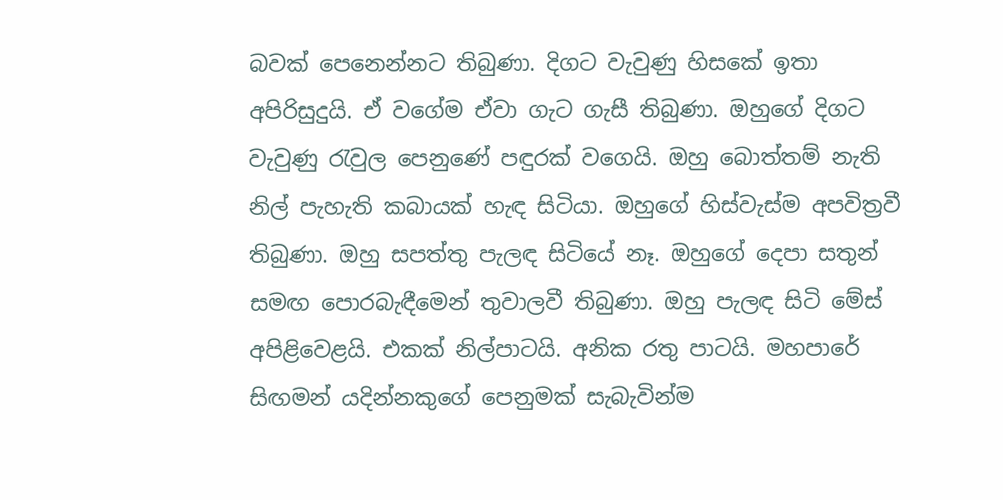බවක් පෙනෙන්නට තිබුණා. දිගට වැවුණු හිසකේ ඉතා අපිරිසුදුයි. ඒ වගේම ඒවා ගැට ගැසී තිබුණා. ඔහුගේ දිගට වැවුණු රැවුල පෙනුණේ පඳුරක් වගෙයි. ඔහු බොත්තම් නැති නිල් පැහැති කබායක් හැඳ සිටියා. ඔහුගේ හිස්වැස්ම අපවිත්‍රවී තිබුණා. ඔහු සපත්තු පැලඳ සිටියේ නෑ. ඔහුගේ දෙපා සතුන් සමඟ පොරබැඳීමෙන් තුවාලවී තිබුණා. ඔහු පැලඳ සිටි මේස් අපිළිවෙළයි. එකක් නිල්පාටයි. අනික රතු පාටයි. මහපාරේ සිඟමන් යදින්නකුගේ පෙනුමක් සැබැවින්ම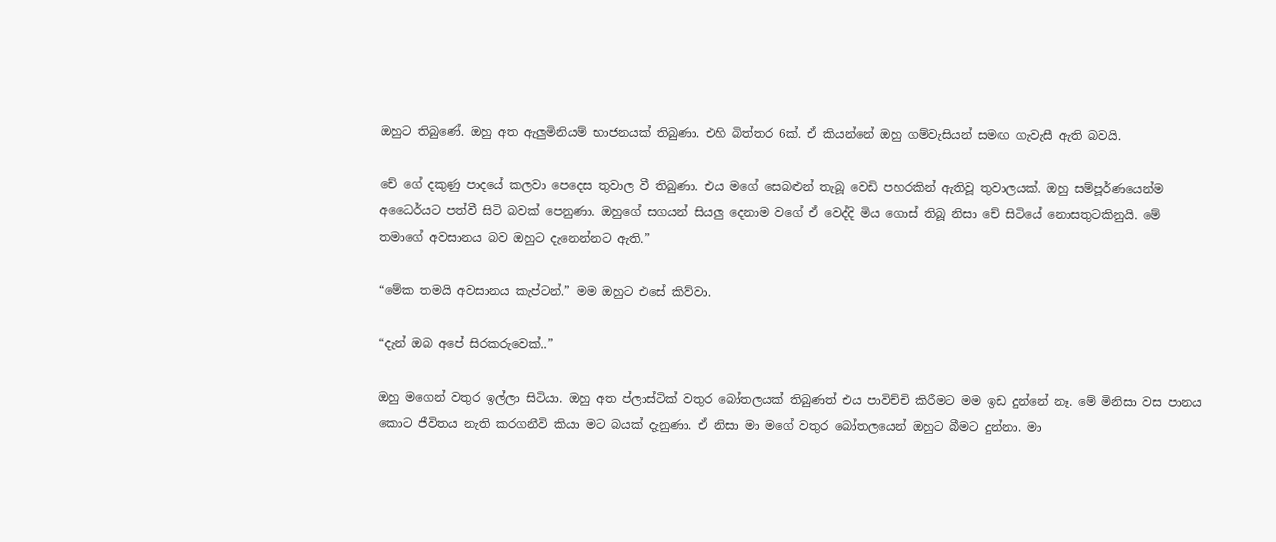ඔහුට තිබුණේ. ඔහු අත ඇලුමිනියම් භාජනයක් තිබුණා. එහි බිත්තර 6ක්. ඒ කියන්නේ ඔහු ගම්වැසියන් සමඟ ගැවැසී ඇති බවයි.

චේ ගේ දකුණු පාදයේ කලවා පෙදෙස තුවාල වී තිබුණා. එය මගේ සෙබළුන් තැබූ වෙඩි පහරකින් ඇතිවූ තුවාලයක්. ඔහු සම්පූර්ණයෙන්ම අධෛර්යට පත්වී සිටි බවක් පෙනුණා. ඔහුගේ සගයන් සියලු දෙනාම වගේ ඒ වෙද්දි මිය ගොස් තිබූ නිසා චේ සිටියේ නොසතුටකිනුයි. මේ තමාගේ අවසානය බව ඔහුට දැනෙන්නට ඇති.”

“මේක තමයි අවසානය කැප්ටන්.” මම ඔහුට එසේ කිව්වා.

“දැන් ඔබ අපේ සිරකරුවෙක්..”

ඔහු මගෙන් වතුර ඉල්ලා සිටියා. ඔහු අත ප්ලාස්ටික් වතුර බෝතලයක් තිබුණත් එය පාවිච්චි කිරීමට මම ඉඩ දුන්නේ නෑ. මේ මිනිසා වස පානය කොට ජීවිතය නැති කරගනීවි කියා මට බයක් දැනුණා. ඒ නිසා මා මගේ වතුර බෝතලයෙන් ඔහුට බීමට දුන්නා. මා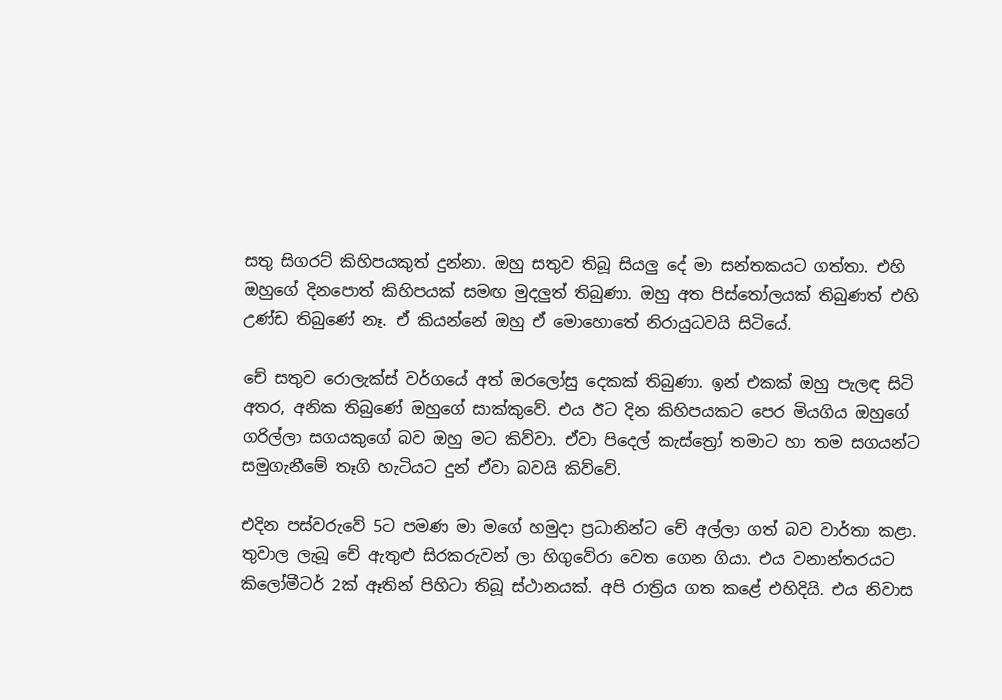සතු සිගරට් කිහිපයකුත් දුන්නා. ඔහු සතුව තිබූ සියලු දේ මා සන්තකයට ගත්තා. එහි ඔහුගේ දිනපොත් කිහිපයක් සමඟ මුදලුත් තිබුණා. ඔහු අත පිස්තෝලයක් තිබුණත් එහි උණ්ඩ තිබුණේ නෑ. ඒ කියන්නේ ඔහු ඒ මොහොතේ නිරායුධවයි සිටියේ.

චේ සතුව රොලැක්ස් වර්ගයේ අත් ඔරලෝසු දෙකක් තිබුණා. ඉන් එකක් ඔහු පැලඳ සිටි අතර, අනික තිබුණේ ඔහුගේ සාක්කුවේ. එය ඊට දින කිහිපයකට පෙර මියගිය ඔහුගේ ගරිල්ලා සගයකුගේ බව ඔහු මට කිව්වා. ඒවා පිදෙල් කැස්ත්‍රෝ තමාට හා තම සගයන්ට සමුගැනීමේ තෑගි හැටියට දුන් ඒවා බවයි කිව්වේ.

එදින පස්වරුවේ 5ට පමණ මා මගේ හමුදා ප්‍රධානින්ට චේ අල්ලා ගත් බව වාර්තා කළා. තුවාල ලැබූ චේ ඇතුළු සිරකරුවන් ලා හිගුවේරා වෙත ගෙන ගියා. එය වනාන්තරයට කිලෝමීටර් 2ක් ඈතින් පිහිටා තිබූ ස්ථානයක්. අපි රාත්‍රිය ගත කළේ එහිදියි. එය නිවාස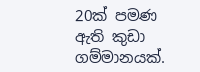20ක් පමණ ඇති කුඩා ගම්මානයක්.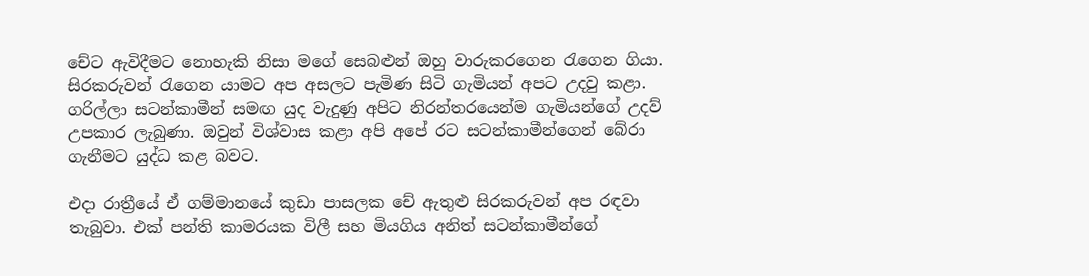චේට ඇවිදීමට නොහැකි නිසා මගේ සෙබළුන් ඔහු වාරුකරගෙන රැගෙන ගියා. සිරකරුවන් රැගෙන යාමට අප අසලට පැමිණ සිටි ගැමියන් අපට උදවු කළා. ගරිල්ලා සටන්කාමීන් සමඟ යුද වැදුණු අපිට නිරන්තරයෙන්ම ගැමියන්ගේ උදව් උපකාර ලැබුණා. ඔවුන් විශ්වාස කළා අපි අපේ රට සටන්කාමීන්ගෙන් බේරා ගැනීමට යුද්ධ කළ බවට.

එදා රාත්‍රීයේ ඒ ගම්මානයේ කුඩා පාසලක චේ ඇතුළු සිරකරුවන් අප රඳවා තැබුවා. එක් පන්ති කාමරයක විලී සහ මියගිය අනිත් සටන්කාමීන්ගේ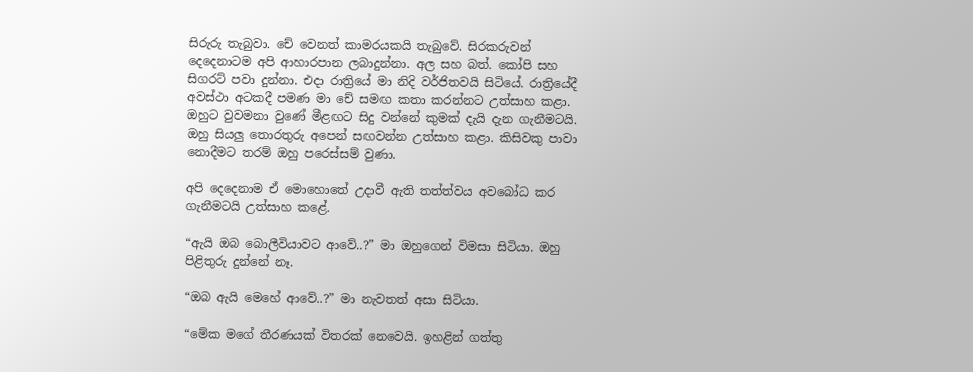සිරුරු තැබුවා. චේ වෙනත් කාමරයකයි තැබුවේ. සිරකරුවන් දෙදෙනාටම අපි ආහාරපාන ලබාදුන්නා. අල සහ බත්. කෝපි සහ සිගරට් පවා දුන්නා. එදා රාත්‍රියේ මා නිදි වර්ජිතවයි සිටියේ. රාත්‍රියේදී අවස්ථා අටකදී පමණ මා චේ සමඟ කතා කරන්නට උත්සාහ කළා. ඔහුට වුවමනා වුණේ මීළඟට සිදු වන්නේ කුමක් දැයි දැන ගැනීමටයි. ඔහු සියලු තොරතුරු අපෙන් සඟවන්න උත්සාහ කළා. කිසිවකු පාවා නොදීමට තරම් ඔහු පරෙස්සම් වුණා.

අපි දෙදෙනාම ඒ මොහොතේ උදාවී ඇති තත්ත්වය අවබෝධ කර ගැනීමටයි උත්සාහ කළේ.

“ඇයි ඔබ බොලීවියාවට ආවේ..?” මා ඔහුගෙන් විමසා සිටියා. ඔහු පිළිතුරු දුන්නේ නෑ.

“ඔබ ඇයි මෙහේ ආවේ..?” මා නැවතත් අසා සිටියා.

“මේක මගේ තීරණයක් විතරක් නෙවෙයි. ඉහළින් ගත්තු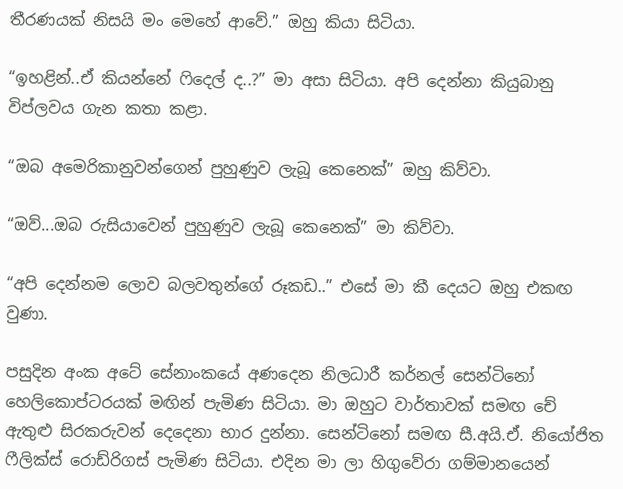තීරණයක් නිසයි මං මෙහේ ආවේ.” ඔහු කියා සිටියා.

“ඉහළින්..ඒ කියන්නේ ෆිදෙල් ද..?” මා අසා සිටියා. අපි දෙන්නා කියුබානු විප්ලවය ගැන කතා කළා.

“ඔබ අමෙරිකානුවන්ගෙන් පුහුණුව ලැබූ කෙනෙක්” ඔහු කිව්වා.

“ඔව්...ඔබ රුසියාවෙන් පුහුණුව ලැබූ කෙනෙක්” මා කිව්වා.

“අපි දෙන්නම ලොව බලවතුන්ගේ රූකඩ..” එසේ මා කී දෙයට ඔහු එකඟ වුණා.

පසුදින අංක අටේ සේනාංකයේ අණදෙන නිලධාරී කර්නල් සෙන්ටිනෝ හෙලිකොප්ටරයක් මඟින් පැමිණ සිටියා. මා ඔහුට වාර්තාවක් සමඟ චේ ඇතුළු සිරකරුවන් දෙදෙනා භාර දුන්නා. සෙන්ටිනෝ සමඟ සී.අයි.ඒ. නියෝජිත ෆීලික්ස් රොඩ්රිගස් පැමිණ සිටියා. එදින මා ලා හිගුවේරා ගම්මානයෙන්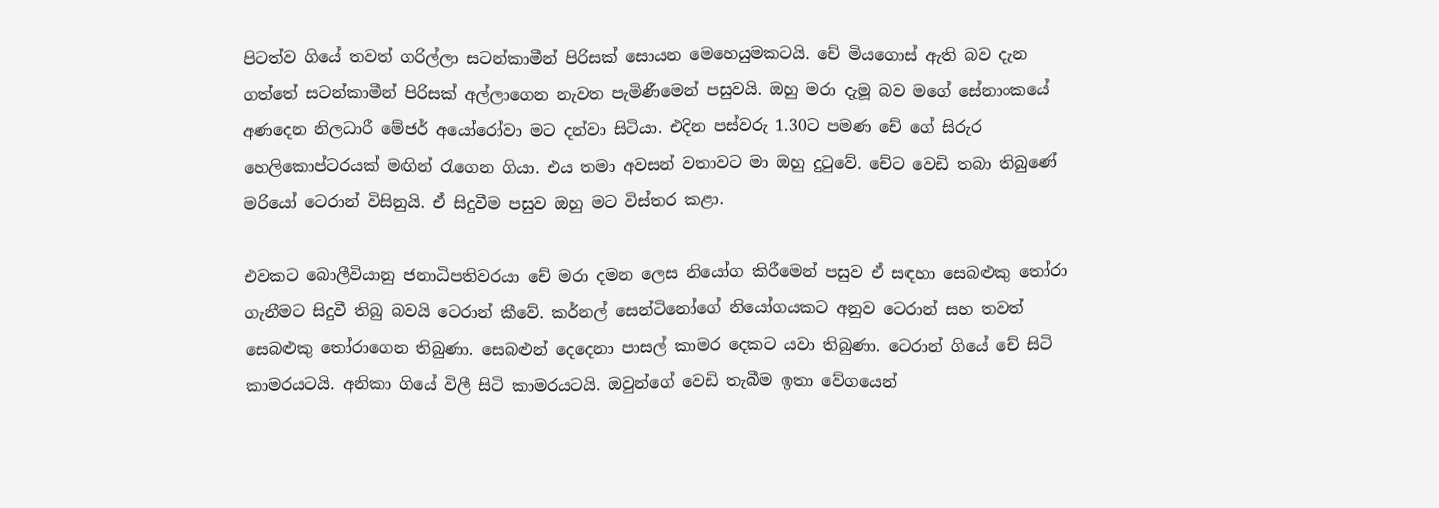පිටත්ව ගියේ තවත් ගරිල්ලා සටන්කාමීන් පිරිසක් සොයන මෙහෙයුමකටයි. චේ මියගොස් ඇති බව දැන ගත්තේ සටන්කාමීන් පිරිසක් අල්ලාගෙන නැවත පැමිණීමෙන් පසුවයි. ඔහු මරා දැමූ බව මගේ සේනාංකයේ අණදෙන නිලධාරී මේජර් අයෝරෝවා මට දන්වා සිටියා. එදින පස්වරු 1.30ට පමණ චේ ගේ සිරුර හෙලිකොප්ටරයක් මඟින් රැගෙන ගියා. එය තමා අවසන් වතාවට මා ඔහු දුටුවේ. චේට වෙඩි තබා තිබුණේ මරියෝ ටෙරාන් විසිනුයි. ඒ සිදුවීම පසුව ඔහු මට විස්තර කළා.

එවකට බොලීවියානු ජනාධිපතිවරයා චේ මරා දමන ලෙස නියෝග කිරීමෙන් පසුව ඒ සඳහා සෙබළුකු තෝරා ගැනීමට සිදුවී තිබු බවයි ටෙරාන් කීවේ. කර්නල් සෙන්ටිනෝගේ නියෝගයකට අනුව ටෙරාන් සහ තවත් සෙබළුකු තෝරාගෙන තිබුණා. සෙබළුන් දෙදෙනා පාසල් කාමර දෙකට යවා තිබුණා. ටෙරාන් ගියේ චේ සිටි කාමරයටයි. අනිකා ගියේ විලී සිටි කාමරයටයි. ඔවුන්ගේ වෙඩි තැබීම ඉතා වේගයෙන්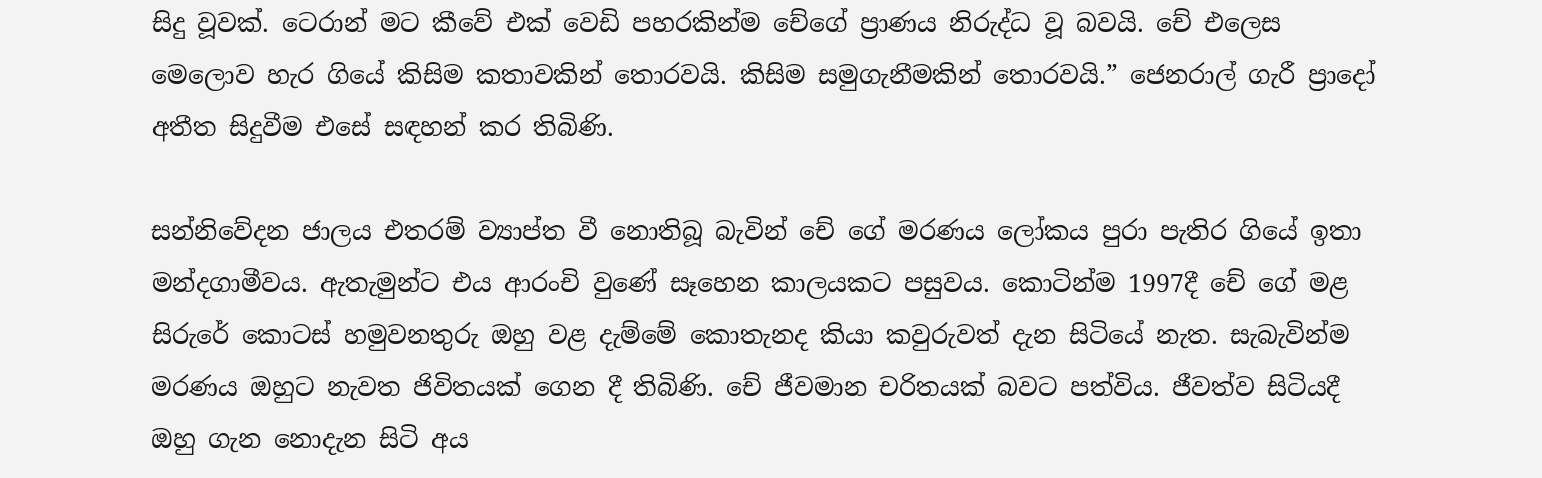සිදු වූවක්. ටෙරාන් මට කීවේ එක් වෙඩි පහරකින්ම චේගේ ප්‍රාණය නිරුද්ධ වූ බවයි. චේ එලෙස මෙලොව හැර ගියේ කිසිම කතාවකින් තොරවයි. කිසිම සමුගැනීමකින් තොරවයි.” ජෙනරාල් ගැරී ප්‍රාදෝ අතීත සිදුවීම එසේ සඳහන් කර තිබිණි.

සන්නිවේදන ජාලය එතරම් ව්‍යාප්ත වී නොතිබූ බැවින් චේ ගේ මරණය ලෝකය පුරා පැතිර ගියේ ඉතා මන්දගාමීවය. ඇතැමුන්ට එය ආරංචි වුණේ සෑහෙන කාලයකට පසුවය. කොටින්ම 1997දී චේ ගේ මළ සිරුරේ කොටස් හමුවනතුරු ඔහු වළ දැම්මේ කොතැනද කියා කවුරුවත් දැන සිටියේ නැත. සැබැවින්ම මරණය ඔහුට නැවත ජිවිතයක් ගෙන දී තිබිණි. චේ ජීවමාන චරිතයක් බවට පත්විය. ජීවත්ව සිටියදී ඔහු ගැන නොදැන සිටි අය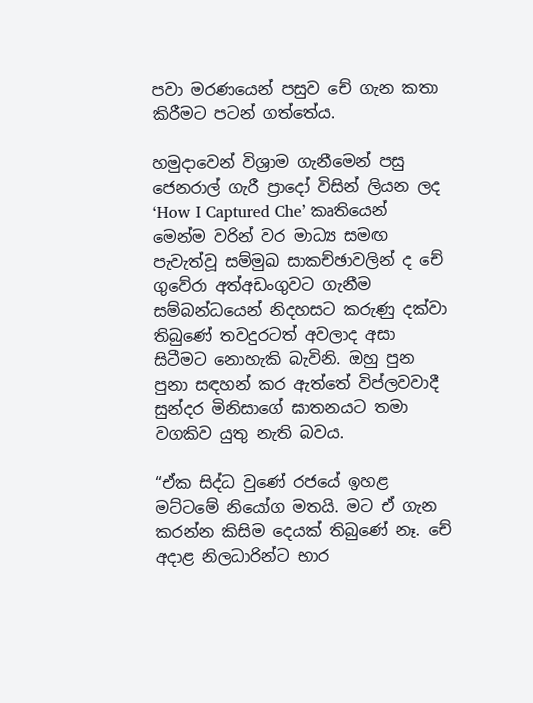පවා මරණයෙන් පසුව චේ ගැන කතා කිරීමට පටන් ගත්තේය.

හමුදාවෙන් විශ්‍රාම ගැනීමෙන් පසු ජෙනරාල් ගැරී ප්‍රාදෝ විසින් ලියන ලද ‘How I Captured Che’ කෘතියෙන් මෙන්ම වරින් වර මාධ්‍ය සමඟ පැවැත්වූ සම්මුඛ සාකච්ඡාවලින් ද චේ ගුවේරා අත්අඩංගුවට ගැනීම සම්බන්ධයෙන් නිදහසට කරුණු දක්වා තිබුණේ තවදුරටත් අවලාද අසා සිටීමට නොහැකි බැවිනි. ඔහු පුන පුනා සඳහන් කර ඇත්තේ විප්ලවවාදී සුන්දර මිනිසාගේ ඝාතනයට තමා වගකිව යුතු නැති බවය.

“ඒක සිද්ධ වුණේ රජයේ ඉහළ මට්ටමේ නියෝග මතයි. මට ඒ ගැන කරන්න කිසිම දෙයක් තිබුණේ නෑ. චේ අදාළ නිලධාරින්ට භාර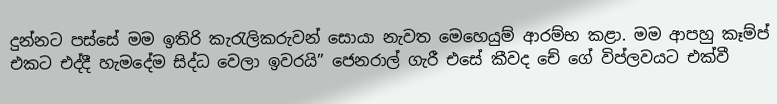දුන්නට පස්සේ මම ඉතිරි කැරැලිකරුවන් සොයා නැවත මෙහෙයුම් ආරම්භ කළා. මම ආපහු කෑම්ප් එකට එද්දී හැමදේම සිද්ධ වෙලා ඉවරයි” ජෙනරාල් ගැරී එසේ කීවද චේ ගේ විප්ලවයට එක්වී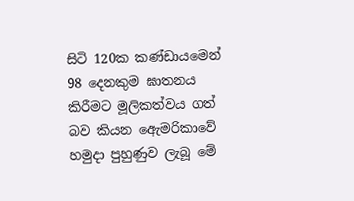සිටි 120ක කණ්ඩායමෙන් 98 දෙනකුම ඝාතනය කිරීමට මූලිකත්වය ගත් බව කියන ඇ‍ෙමරිකාවේ හමුදා පුහුණුව ලැබූ මේ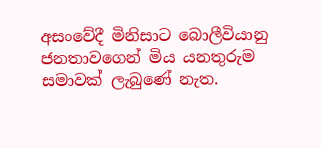අසංවේදී මිනිසාට බොලීවියානු ජනතාවගෙන් මිය යනතුරුම සමාවක් ලැබුණේ නැත.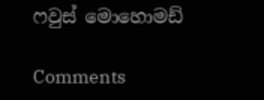ෆවුස් මොහොමඩ්

Comments